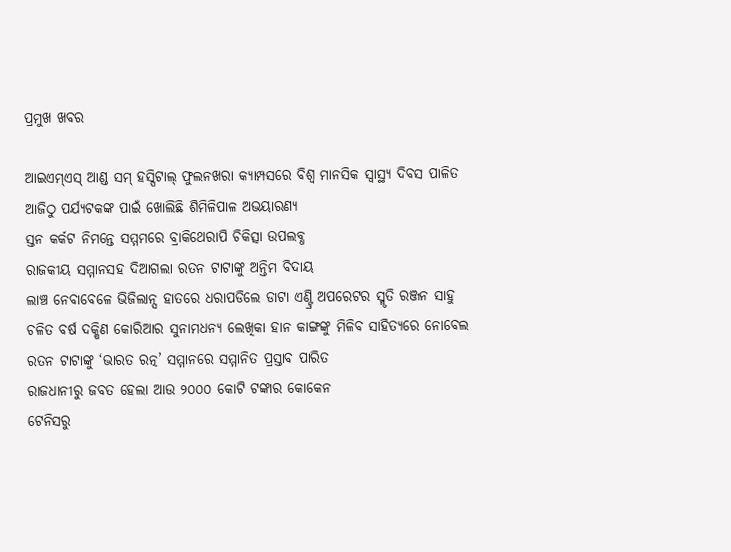ପ୍ରମୁଖ ଖବର

ଆଇଏମ୍‌ଏସ୍ ଆଣ୍ଡ ସମ୍ ହସ୍ପିଟାଲ୍ ଫୁଲନଖରା କ୍ୟାମ୍ପସରେ ବିଶ୍ୱ ମାନସିକ ସ୍ୱାସ୍ଥ୍ୟ ଦିବସ ପାଳିତ
ଆଜିଠୁ ପର୍ଯ୍ୟଟକଙ୍କ ପାଇଁ ଖୋଲିଛି ଶିମିଳିପାଳ ଅଭୟାରଣ୍ୟ
ସ୍ତନ କର୍କଟ ନିମନ୍ତେ ସମ୍ମମରେ ବ୍ରାକିଥେରାପି ଚିକିତ୍ସା ଉପଲବ୍ଧ
ରାଜକୀୟ ସମ୍ମାନସହ ଦିଆଗଲା ରତନ ଟାଟାଙ୍କୁ ଅନ୍ତିମ ବିଦାୟ
ଲାଞ୍ଚ ନେବାବେଳେ ଭିଜିଲାନ୍ସ ହାତରେ ଧରାପଡିଲେ ଡାଟା ଏଣ୍ଟ୍ରି ଅପରେଟର ସ୍ମୃତି ରଞ୍ଜନ ସାହୁ
ଚଳିତ ବର୍ଷ ଦକ୍ଷିଣ କୋରିଆର ସୁନାମଧନ୍ୟ ଲେଖିକା ହାନ କାଙ୍ଗଙ୍କୁ ମିଳିବ ସାହିତ୍ୟରେ ନୋବେଲ
ରତନ ଟାଟାଙ୍କୁ ‘ଭାରତ ରତ୍ନ’ ସମ୍ମାନରେ ସମ୍ମାନିତ ପ୍ରସ୍ତାବ ପାରିତ
ରାଜଧାନୀରୁ ଜବତ ହେଲା ଆଉ ୨୦୦୦ କୋଟି ଟଙ୍କାର କୋକେନ
ଟେନିସରୁ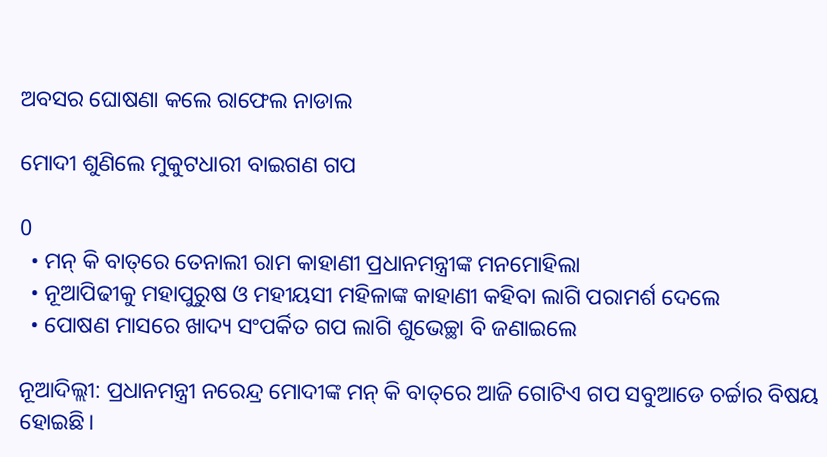ଅବସର ଘୋଷଣା କଲେ ରାଫେଲ ନାଡାଲ

ମୋଦୀ ଶୁଣିଲେ ମୁକୁଟଧାରୀ ବାଇଗଣ ଗପ

0
  • ମନ୍ କି ବାତ୍‌ରେ ତେନାଲୀ ରାମ କାହାଣୀ ପ୍ରଧାନମନ୍ତ୍ରୀଙ୍କ ମନମୋହିଲା
  • ନୂଆପିଢୀକୁ ମହାପୁରୁଷ ଓ ମହୀୟସୀ ମହିଳାଙ୍କ କାହାଣୀ କହିବା ଲାଗି ପରାମର୍ଶ ଦେଲେ
  • ପୋଷଣ ମାସରେ ଖାଦ୍ୟ ସଂପର୍କିତ ଗପ ଲାଗି ଶୁଭେଚ୍ଛା ବି ଜଣାଇଲେ

ନୂଆଦିଲ୍ଲୀ: ପ୍ରଧାନମନ୍ତ୍ରୀ ନରେନ୍ଦ୍ର ମୋଦୀଙ୍କ ମନ୍ କି ବାତ୍‌ରେ ଆଜି ଗୋଟିଏ ଗପ ସବୁଆଡେ ଚର୍ଚ୍ଚାର ବିଷୟ ହୋଇଛି।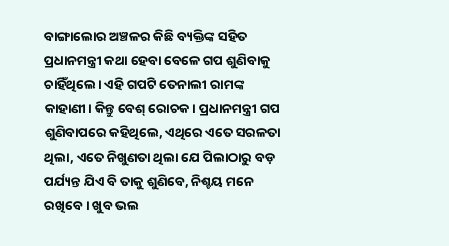ବାଙ୍ଗାଲୋର ଅଞ୍ଚଳର କିଛି ବ୍ୟକ୍ତିଙ୍କ ସହିତ ପ୍ରଧାନମନ୍ତ୍ରୀ କଥା ହେବା ବେଳେ ଗପ ଶୁଣିବାକୁ ଚାହିଁଥିଲେ। ଏହି ଗପଟି ତେନାଲୀ ରାମଙ୍କ କାହାଣୀ। କିନ୍ତୁ ବେଶ୍ ରୋଚକ। ପ୍ରଧାନମନ୍ତ୍ରୀ ଗପ ଶୁଣିବାପରେ କହିଥିଲେ, ଏଥିରେ ଏତେ ସରଳତା ଥିଲା, ଏତେ ନିଖୁଣତା ଥିଲା ଯେ ପିଲାଠାରୁ ବଡ଼ ପର୍ଯ୍ୟନ୍ତ ଯିଏ ବି ତାକୁ ଶୁଣିବେ, ନିଶ୍ଚୟ ମନେ ରଖିବେ। ଖୁବ ଭଲ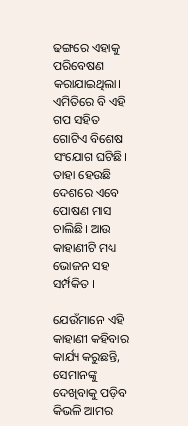ଢଙ୍ଗରେ ଏହାକୁ ପରିବେଷଣ କରାଯାଇଥିଲା। ଏମିତିରେ ବି ଏହି ଗପ ସହିତ ଗୋଟିଏ ବିଶେଷ ସଂଯୋଗ ଘଟିଛି। ତାହା ହେଉଛି ଦେଶରେ ଏବେ ପୋଷଣ ମାସ ଚାଲିଛି। ଆଉ କାହାଣୀଟି ମଧ୍ୟ ଭୋଜନ ସହ ସର୍ମ୍ପକିତ ।

ଯେଉଁମାନେ ଏହି କାହାଣୀ କହିବାର କାର୍ଯ୍ୟ କରୁଛନ୍ତି,  ସେମାନଙ୍କୁ ଦେଖିବାକୁ ପଡ଼ିବ କିଭଳି ଆମର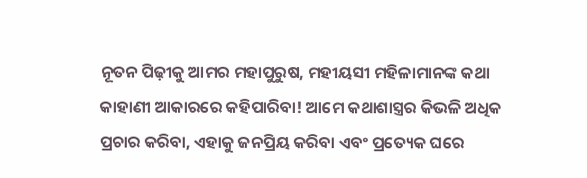ନୂତନ ପିଢ଼ୀକୁ ଆମର ମହାପୁରୁଷ, ମହୀୟସୀ ମହିଳାମାନଙ୍କ କଥା କାହାଣୀ ଆକାରରେ କହିପାରିବା! ଆମେ କଥାଶାସ୍ତ୍ରର କିଭଳି ଅଧିକ ପ୍ରଚାର କରିବା, ଏହାକୁ ଜନପ୍ରିୟ କରିବା ଏବଂ ପ୍ରତ୍ୟେକ ଘରେ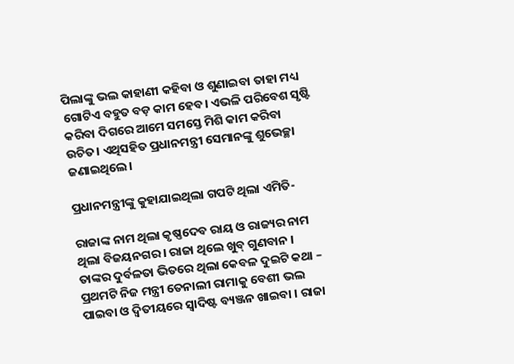ପିଲାଙ୍କୁ ଭଲ କାହାଣୀ କହିବା ଓ ଶୁଣାଇବା ତାହା ମଧ୍ୟ ଗୋଟିଏ ବହୁତ ବଡ଼ କାମ ହେବ। ଏଭଳି ପରିବେଶ ସୃଷ୍ଟି କରିବା ଦିଗରେ ଆମେ ସମସ୍ତେ ମିଶି କାମ କରିବା ଉଚିତ। ଏଥିସହିତ ପ୍ରଧାନମନ୍ତ୍ରୀ ସେମାନଙ୍କୁ ଶୁଭେଚ୍ଛା ଜଣାଇଥିଲେ।

ପ୍ରଧାନମନ୍ତ୍ରୀଙ୍କୁ କୁହାଯାଇଥିଲା ଗପଟି ଥିଲା ଏମିତି-

ରାଜାଙ୍କ ନାମ ଥିଲା କୃଷ୍ଣଦେବ ରାୟ ଓ ରାଜ୍ୟର ନାମ ଥିଲା ବିଜୟନଗର । ରାଜା ଥିଲେ ଖୁବ୍ ଗୁଣବାନ । ତାଙ୍କର ଦୁର୍ବଳତା ଭିତରେ ଥିଲା କେବଳ ଦୁଇଟି କଥା – ପ୍ରଥମଟି ନିଜ ମନ୍ତ୍ରୀ ତେନାଲୀ ରାମାକୁ ବେଶୀ ଭଲ ପାଇବା ଓ ଦ୍ୱିତୀୟରେ ସ୍ୱାଦିଷ୍ଟ ବ୍ୟଞ୍ଜନ ଖାଇବା । ରାଜା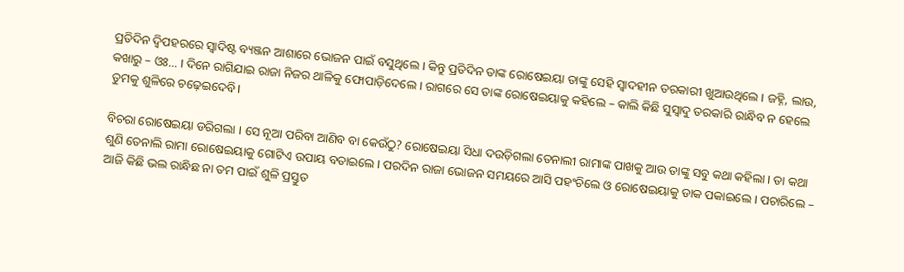ପ୍ରତିଦିନ ଦ୍ୱିପହରରେ ସ୍ୱାଦିଷ୍ଟ ବ୍ୟଞ୍ଜନ ଆଶାରେ ଭୋଜନ ପାଇଁ ବସୁଥିଲେ । କିନ୍ତୁ ପ୍ରତିଦିନ ତାଙ୍କ ରୋଷେଇୟା ତାଙ୍କୁ ସେହି ସ୍ୱାଦହୀନ ତରକାରୀ ଖୁଆଉଥିଲେ । ଜହ୍ନି, ଲାଉ, କଖାରୁ – ଓଃ… । ଦିନେ ରାଗିଯାଇ ରାଜା ନିଜର ଥାଳିକୁ ଫୋପାଡ଼ିଦେଲେ । ରାଗରେ ସେ ତାଙ୍କ ରୋଷେଇୟାକୁ କହିଲେ – କାଲି କିଛି ସୁସ୍ୱାଦୁ ତରକାରି ରାନ୍ଧିବ ନ ହେଲେ ତୁମକୁ ଶୁଳିରେ ଚଢ଼େଇଦେବି।

ବିଚରା ରୋଷେଇୟା ଡରିଗଲା । ସେ ନୂଆ ପରିବା ଆଣିବ ବା କେଉଁଠୁ? ରୋଷେଇୟା ସିଧା ଦଉଡ଼ିଗଲା ତେନାଲୀ ରାମାଙ୍କ ପାଖକୁ ଆଉ ତାଙ୍କୁ ସବୁ କଥା କହିଲା । ତା କଥା ଶୁଣି ତେନାଲି ରାମା ରୋଷେଇୟାକୁ ଗୋଟିଏ ଉପାୟ ବତାଇଲେ । ପରଦିନ ରାଜା ଭୋଜନ ସମୟରେ ଆସି ପହଂଚିଲେ ଓ ରୋଷେଇୟାକୁ ଡାକ ପକାଇଲେ । ପଚାରିଲେ – ଆଜି କିଛି ଭଲ ରାନ୍ଧିଛ ନା ତମ ପାଇଁ ଶୁଳି ପ୍ରସ୍ତୁତ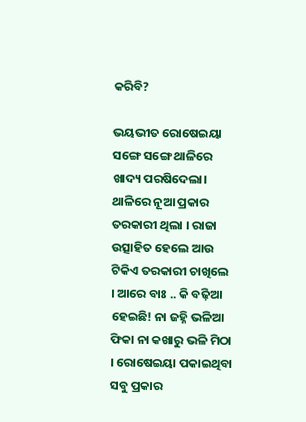କରିବି?

ଭୟଭୀତ ରୋଷେଇୟା ସଙ୍ଗେ ସଙ୍ଗେ ଥାଳିରେ ଖାଦ୍ୟ ପରଷିଦେଲା। ଥାଳିରେ ନୂଆ ପ୍ରକାର ତରକାରୀ ଥିଲା । ରାଜା ଉତ୍ସାହିତ ହେଲେ ଆଉ ଟିକିଏ ତରକାରୀ ଚାଖିଲେ । ଆରେ ବାଃ .. କି ବଢ଼ିଆ ହେଇଛି! ନା ଜହ୍ନି ଭଳିଆ ଫିକା ନା କଖାରୁ ଭଳି ମିଠା । ରୋଷେଇୟା ପକାଇଥିବା ସବୁ ପ୍ରକାର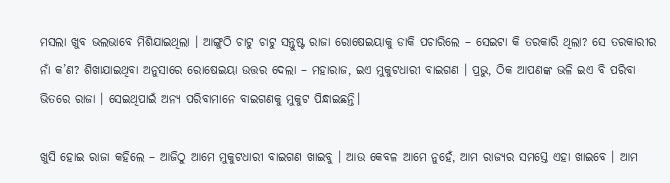ମସଲା ଖୁବ ଭଲଭାବେ ମିଶିଯାଇଥିଲା । ଆଙ୍ଗୁଠି ଚାଟୁ ଚାଟୁ ସନ୍ତୁଷ୍ଟ ରାଜା ରୋଷେଇୟାକୁ ଡାକି ପଚାରିଲେ – ସେଇଟା କି ତରକାରି ଥିଲା? ସେ ତରକାରୀର ନାଁ କ’ଣ? ଶିଖାଯାଇଥିବା ଅନୁସାରେ ରୋଷେଇୟା ଉତ୍ତର ଦେଲା – ମହାରାଜ, ଇଏ ମୁକୁଟଧାରୀ ବାଇଗଣ । ପ୍ରଭୁ, ଠିକ ଆପଣଙ୍କ ଭଳି ଇଏ ବି ପରିବା ଭିତରେ ରାଜା । ସେଇଥିପାଇଁ ଅନ୍ୟ ପରିବାମାନେ ବାଇଗଣକୁ ମୁକୁଟ ପିନ୍ଧାଇଛନ୍ତି।

ଖୁସି ହୋଇ ରାଜା କହିଲେ – ଆଜିଠୁ ଆମେ ମୁକୁଟଧାରୀ ବାଇଗଣ ଖାଇବୁ । ଆଉ କେବଳ ଆମେ ନୁହେଁ, ଆମ ରାଜ୍ୟର ସମସ୍ତେ ଏହା ଖାଇବେ । ଆମ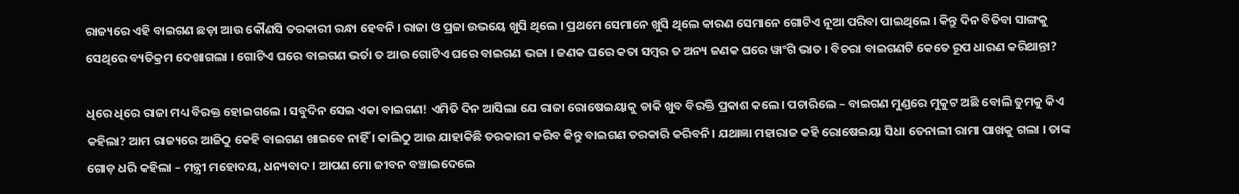ରାଜ୍ୟରେ ଏହି ବାଇଗଣ ଛଡ଼ା ଆଉ କୌଣସି ତରକାରୀ ରନ୍ଧା ହେବନି । ରାଜା ଓ ପ୍ରଜା ଉଭୟେ ଖୁସି ଥିଲେ । ପ୍ରଥମେ ସେମାନେ ଖୁସି ଥିଲେ କାରଣ ସେମାନେ ଗୋଟିଏ ନୂଆ ପରିବା ପାଇଥିଲେ । କିନ୍ତୁ ଦିନ ବିତିବା ସାଙ୍ଗକୁ ସେଥିରେ ବ୍ୟତିକ୍ରମ ଦେଖାଗଲା । ଗୋଟିଏ ଘରେ ବାଇଗଣ ଭର୍ତା ତ ଆଉ ଗୋଟିଏ ଘରେ ବାଇଗଣ ଭଜା । ଜଣକ ଘରେ କତା ସମ୍ବର ତ ଅନ୍ୟ ଜଣକ ଘରେ ୱାଂଗି ଭାତ । ବିଚରା ବାଇଗଣଟି କେତେ ରୂପ ଧାରଣ କରିଥାନ୍ତା?

ଧିରେ ଧିରେ ରାଜା ମଧ୍ୟ ବିରକ୍ତ ହୋଇଗଲେ । ସବୁଦିନ ସେଇ ଏକା ବାଇଗଣ! ଏମିତି ଦିନ ଆସିଲା ଯେ ରାଜା ରୋଷେଇୟାକୁ ଡାକି ଖୁବ ବିରକ୍ତି ପ୍ରକାଶ କଲେ। ପଚାରିଲେ – ବାଇଗଣ ମୁଣ୍ଡରେ ମୁକୁଟ ଅଛି ବୋଲି ତୁମକୁ କିଏ କହିଲା? ଆମ ରାଜ୍ୟରେ ଆଜିଠୁ କେହି ବାଇଗଣ ଖାଇବେ ନାହିଁ । କାଲିଠୁ ଆଉ ଯାହାକିଛି ତରକାରୀ କରିବ କିନ୍ତୁ ବାଇଗଣ ତରକାରି କରିବନି। ଯଥାଜ୍ଞା ମହାରାଜ କହି ରୋଷେଇୟା ସିଧା ତେନାଲୀ ରାମା ପାଖକୁ ଗଲା । ତାଙ୍କ ଗୋଡ଼ ଧରି କହିଲା – ମନ୍ତ୍ରୀ ମହୋଦୟ, ଧନ୍ୟବାଦ । ଆପଣ ମୋ ଜୀବନ ବଞ୍ଚାଇଦେଲେ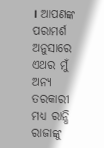। ଆପଣଙ୍କ ପରାମର୍ଶ ଅନୁସାରେ ଏଥର ମୁଁ ଅନ୍ୟ ତରକାରୀ ମଧ୍ୟ ରାନ୍ଧି ରାଜାଙ୍କୁ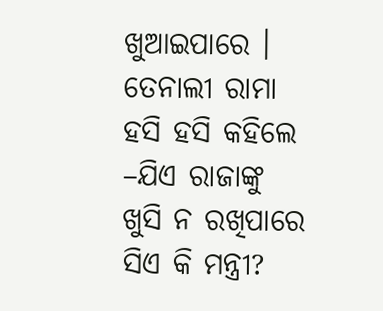ଖୁଆଇପାରେ । ତେନାଲୀ ରାମା ହସି ହସି କହିଲେ –ଯିଏ ରାଜାଙ୍କୁ ଖୁସି ନ ରଖିପାରେ ସିଏ କି ମନ୍ତ୍ରୀ?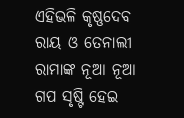ଏହିଭଳି କୃଷ୍ଣଦେବ ରାୟ ଓ ତେନାଲୀ ରାମାଙ୍କ ନୂଆ ନୂଆ ଗପ ସୃଷ୍ଟି ହେଇ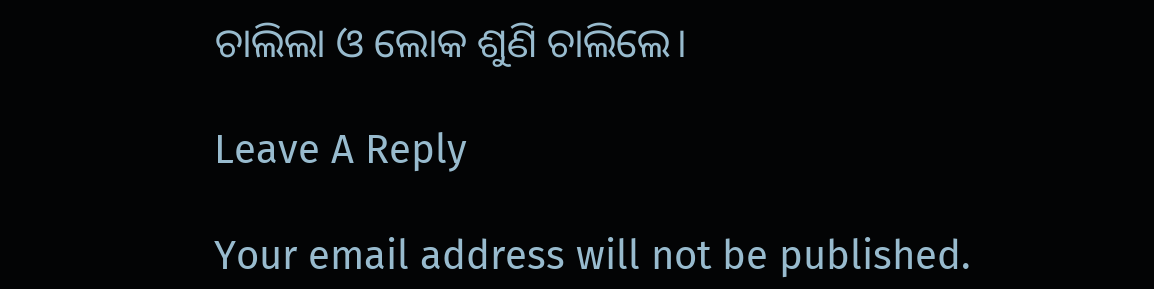ଚାଲିଲା ଓ ଲୋକ ଶୁଣି ଚାଲିଲେ।

Leave A Reply

Your email address will not be published.